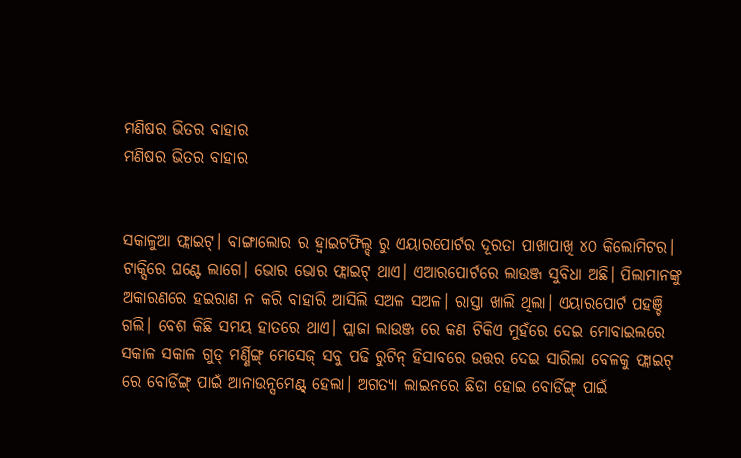ମଣିଷର ଭିତର ବାହାର
ମଣିଷର ଭିତର ବାହାର


ସକାଳୁଆ ଫ୍ଲାଇଟ୍। ବାଙ୍ଗାଲୋର ର ହ୍ଵାଇଟଫିଲ୍ଡ୍ ରୁ ଏୟାରପୋର୍ଟର ଦୂରତା ପାଖାପାଖି ୪୦ କିଲୋମିଟର। ଟାକ୍ସିରେ ଘଣ୍ଟେ ଲାଗେ। ଭୋର ଭୋର ଫ୍ଲାଇଟ୍ ଥାଏ। ଏଆରପୋର୍ଟରେ ଲାଉଞ୍ଜ ସୁବିଧା ଅଛି। ପିଲାମାନଙ୍କୁ ଅକାରଣରେ ହଇରାଣ ନ କରି ବାହାରି ଆସିଲି ସଅଳ ସଅଳ। ରାସ୍ତା ଖାଲି ଥିଲା। ଏୟାରପୋର୍ଟ ପହଞ୍ଚି ଗଲି। ବେଶ କିଛି ସମୟ ହାତରେ ଥାଏ। ପ୍ଲାଜା ଲାଉଞ୍ଜ ରେ କଣ ଟିକିଏ ମୁହଁରେ ଦେଇ ମୋବାଇଲରେ ସକାଳ ସକାଳ ଗୁଡ୍ ମର୍ଣ୍ଣିଙ୍ଗ୍ ମେସେଜ୍ ସବୁ ପଢି ରୁଟିନ୍ ହିସାବରେ ଉତ୍ତର ଦେଇ ସାରିଲା ବେଳକୁ ଫ୍ଲାଇଟ୍ ରେ ବୋର୍ଡିଙ୍ଗ୍ ପାଇଁ ଆନାଉନ୍ସମେଣ୍ଟ୍ ହେଲା। ଅଗତ୍ୟା ଲାଇନରେ ଛିଡା ହୋଇ ବୋର୍ଡିଙ୍ଗ୍ ପାଇଁ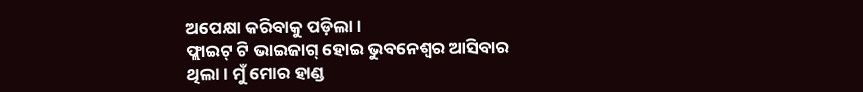ଅପେକ୍ଷା କରିବାକୁ ପଡ଼ିଲା।
ଫ୍ଲାଇଟ୍ ଟି ଭାଇଜାଗ୍ ହୋଇ ଭୁବନେଶ୍ୱର ଆସିବାର ଥିଲା। ମୁଁ ମୋର ହାଣ୍ଡ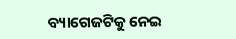ବ୍ୟାଗେଜଟିକୁ ନେଇ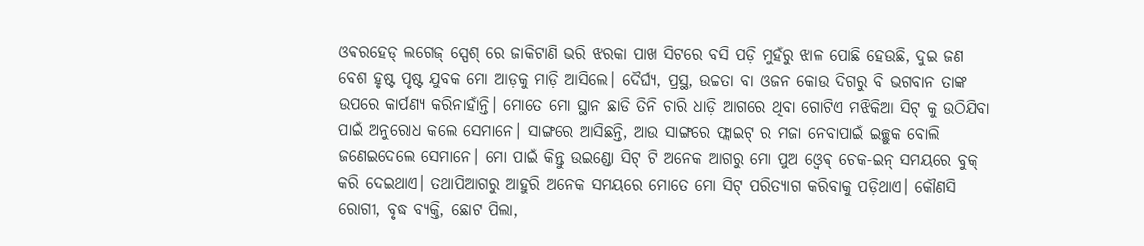ଓଵରହେଡ୍ ଲଗେଜ୍ ସ୍ପେଶ୍ ରେ ଜାକିଟାଣି ଭରି ଝରକା ପାଖ ସିଟରେ ବସି ପଡ଼ି ମୁହଁରୁ ଝାଳ ପୋଛି ହେଉଛି, ଦୁଇ ଜଣ ବେଶ ହୃଷ୍ଟ ପୃଷ୍ଟ ଯୁବକ ମୋ ଆଡ଼କୁ ମାଡ଼ି ଆସିଲେ। ଦୈର୍ଘ୍ୟ, ପ୍ରସ୍ଥ, ଉଚ୍ଚତା ବା ଓଜନ କୋଉ ଦିଗରୁ ବି ଭଗବାନ ତାଙ୍କ ଉପରେ କାର୍ପଣ୍ୟ କରିନାହାଁନ୍ତି। ମୋତେ ମୋ ସ୍ଥାନ ଛାଡି ତିନି ଚାରି ଧାଡ଼ି ଆଗରେ ଥିବା ଗୋଟିଏ ମଝିକିଆ ସିଟ୍ କୁ ଉଠିଯିବା ପାଇଁ ଅନୁରୋଧ କଲେ ସେମାନେ। ସାଙ୍ଗରେ ଆସିଛନ୍ତି, ଆଉ ସାଙ୍ଗରେ ଫ୍ଲାଇଟ୍ ର ମଜା ନେବାପାଇଁ ଇଚ୍ଛୁକ ବୋଲି ଜଣେଇଦେଲେ ସେମାନେ। ମୋ ପାଇଁ କିନ୍ତୁ ଉଇଣ୍ଡୋ ସିଟ୍ ଟି ଅନେକ ଆଗରୁ ମୋ ପୁଅ ଓ୍ଵେଵ୍ ଚେକ-ଇନ୍ ସମୟରେ ବୁକ୍ କରି ଦେଇଥାଏ। ତଥାପିଆଗରୁ ଆହୁରି ଅନେକ ସମୟରେ ମୋତେ ମୋ ସିଟ୍ ପରିତ୍ୟାଗ କରିବାକୁ ପଡ଼ିଥାଏ। କୌଣସି ରୋଗୀ, ବୃଦ୍ଧ ବ୍ୟକ୍ତି, ଛୋଟ ପିଲା,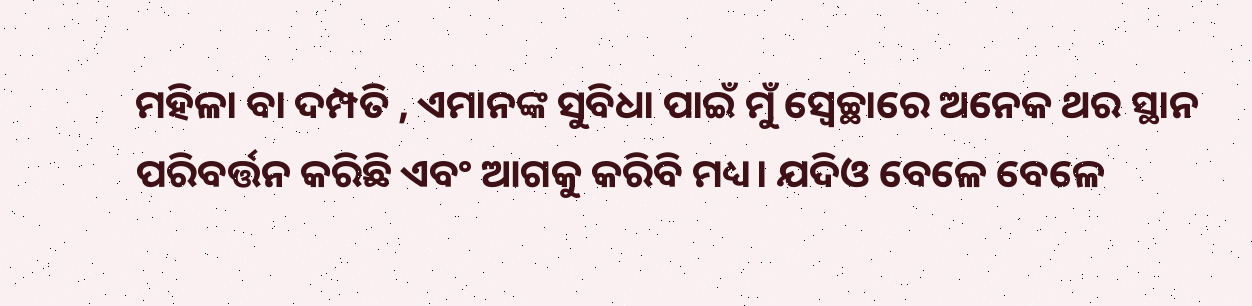ମହିଳା ବା ଦମ୍ପତି , ଏମାନଙ୍କ ସୁବିଧା ପାଇଁ ମୁଁ ସ୍ଵେଚ୍ଛାରେ ଅନେକ ଥର ସ୍ଥାନ ପରିବର୍ତ୍ତନ କରିଛି ଏବଂ ଆଗକୁ କରିବି ମଧ୍ୟ। ଯଦିଓ ବେଳେ ବେଳେ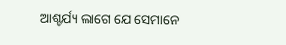ଆଶ୍ଚର୍ଯ୍ୟ ଲାଗେ ଯେ ସେମାନେ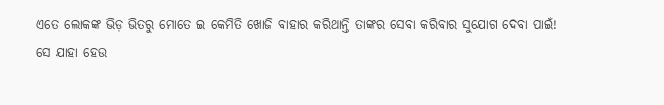ଏତେ ଲୋକଙ୍କ ଭିଡ଼ ଭିତରୁ ମୋତେ ଇ କେମିତି ଖୋଜି ବାହାର କରିଥାନ୍ତି ତାଙ୍କର ସେବା କରିବାର ସୁଯୋଗ ଦେବା ପାଇଁ!
ସେ ଯାହା ହେଉ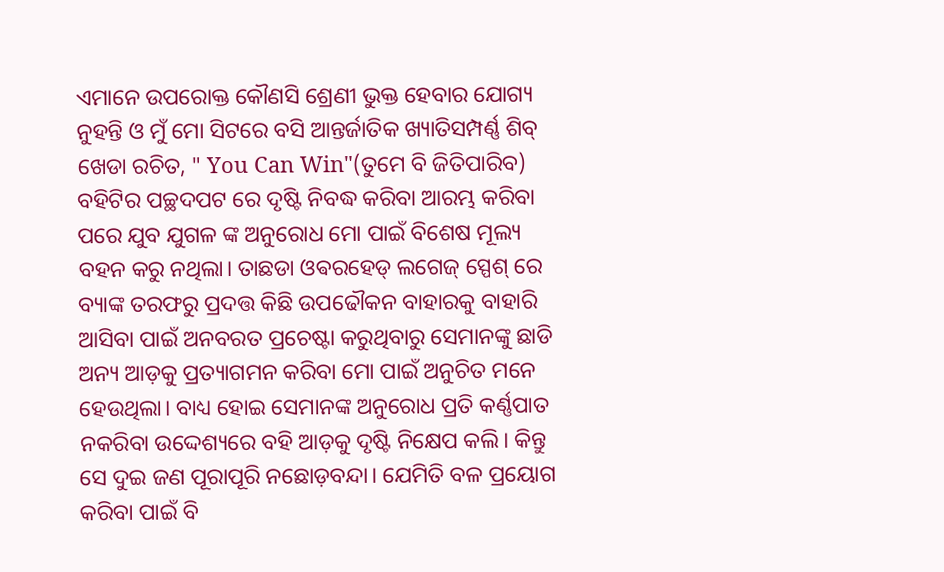ଏମାନେ ଉପରୋକ୍ତ କୌଣସି ଶ୍ରେଣୀ ଭୁକ୍ତ ହେବାର ଯୋଗ୍ୟ ନୁହନ୍ତି ଓ ମୁଁ ମୋ ସିଟରେ ବସି ଆନ୍ତର୍ଜାତିକ ଖ୍ୟାତିସମ୍ପର୍ଣ୍ଣ ଶିବ୍ ଖେଡା ରଚିତ, " You Can Win"(ତୁମେ ବି ଜିତିପାରିବ) ବହିଟିର ପଚ୍ଛଦପଟ ରେ ଦୃଷ୍ଟି ନିବଦ୍ଧ କରିବା ଆରମ୍ଭ କରିବା ପରେ ଯୁବ ଯୁଗଳ ଙ୍କ ଅନୁରୋଧ ମୋ ପାଇଁ ବିଶେଷ ମୂଲ୍ୟ ବହନ କରୁ ନଥିଲା। ତାଛଡା ଓଵରହେଡ୍ ଲଗେଜ୍ ସ୍ପେଶ୍ ରେ ବ୍ୟାଙ୍କ ତରଫରୁ ପ୍ରଦତ୍ତ କିଛି ଉପଢୌକନ ବାହାରକୁ ବାହାରି ଆସିବା ପାଇଁ ଅନବରତ ପ୍ରଚେଷ୍ଟା କରୁଥିବାରୁ ସେମାନଙ୍କୁ ଛାଡି ଅନ୍ୟ ଆଡ଼କୁ ପ୍ରତ୍ୟାଗମନ କରିବା ମୋ ପାଇଁ ଅନୁଚିତ ମନେ ହେଉଥିଲା। ବାଧ୍ୟ ହୋଇ ସେମାନଙ୍କ ଅନୁରୋଧ ପ୍ରତି କର୍ଣ୍ଣପାତ ନକରିବା ଉଦ୍ଦେଶ୍ୟରେ ବହି ଆଡ଼କୁ ଦୃଷ୍ଟି ନିକ୍ଷେପ କଲି। କିନ୍ତୁ ସେ ଦୁଇ ଜଣ ପୂରାପୂରି ନଛୋଡ଼ବନ୍ଦା। ଯେମିତି ବଳ ପ୍ରୟୋଗ କରିବା ପାଇଁ ବି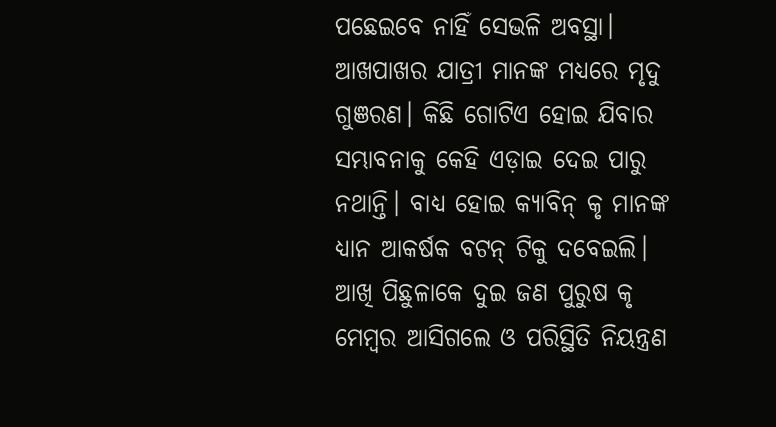ପଛେଇବେ ନାହିଁ ସେଭଳି ଅବସ୍ଥା। ଆଖପାଖର ଯାତ୍ରୀ ମାନଙ୍କ ମଧ୍ୟରେ ମୃଦୁ ଗୁଞରଣ। କିଛି ଗୋଟିଏ ହୋଇ ଯିବାର ସମ୍ଭାବନାକୁ କେହି ଏଡ଼ାଇ ଦେଇ ପାରୁ ନଥାନ୍ତି। ବାଧ୍ୟ ହୋଇ କ୍ୟାବିନ୍ କୃ ମାନଙ୍କ ଧ୍ୟାନ ଆକର୍ଷକ ବଟନ୍ ଟିକୁ ଦବେଇଲି। ଆଖି ପିଛୁଳାକେ ଦୁଇ ଜଣ ପୁରୁଷ କୃ ମେମ୍ବର ଆସିଗଲେ ଓ ପରିସ୍ଥିତି ନିୟନ୍ତ୍ରଣ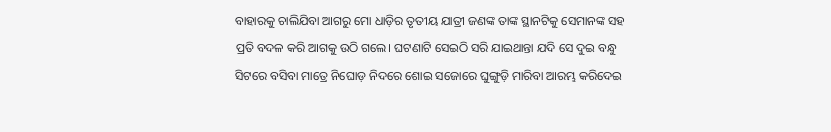ବାହାରକୁ ଚାଲିଯିବା ଆଗରୁ ମୋ ଧାଡ଼ିର ତୃତୀୟ ଯାତ୍ରୀ ଜଣଙ୍କ ତାଙ୍କ ସ୍ଥାନଟିକୁ ସେମାନଙ୍କ ସହ ପ୍ରତି ବଦଳ କରି ଆଗକୁ ଉଠି ଗଲେ। ଘଟଣାଟି ସେଇଠି ସରି ଯାଇଥାନ୍ତା ଯଦି ସେ ଦୁଇ ବନ୍ଧୁ ସିଟରେ ବସିବା ମାତ୍ରେ ନିଘୋଡ଼ ନିଦରେ ଶୋଇ ସଜୋରେ ଘୁଙ୍ଗୁଡ଼ି ମାରିବା ଆରମ୍ଭ କରିଦେଇ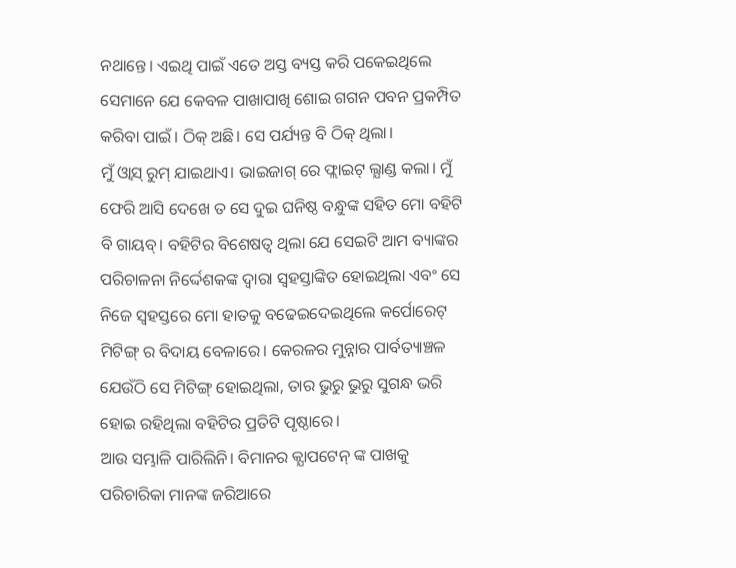ନଥାନ୍ତେ। ଏଇଥି ପାଇଁ ଏତେ ଅସ୍ତ ବ୍ୟସ୍ତ କରି ପକେଇଥିଲେ ସେମାନେ ଯେ କେବଳ ପାଖାପାଖି ଶୋଇ ଗଗନ ପବନ ପ୍ରକମ୍ପିତ କରିବା ପାଇଁ। ଠିକ୍ ଅଛି। ସେ ପର୍ଯ୍ୟନ୍ତ ବି ଠିକ୍ ଥିଲା।
ମୁଁ ଓ୍ଵାସ୍ ରୁମ୍ ଯାଇଥାଏ। ଭାଇଜାଗ୍ ରେ ଫ୍ଲାଇଟ୍ ଲ୍ଯାଣ୍ଡ କଲା। ମୁଁ ଫେରି ଆସି ଦେଖେ ତ ସେ ଦୁଇ ଘନିଷ୍ଠ ବନ୍ଧୁଙ୍କ ସହିତ ମୋ ବହିଟି ବି ଗାୟବ୍। ବହିଟିର ବିଶେଷତ୍ୱ ଥିଲା ଯେ ସେଇଟି ଆମ ବ୍ୟାଙ୍କର ପରିଚାଳନା ନିର୍ଦ୍ଦେଶକଙ୍କ ଦ୍ଵାରା ସ୍ଵହସ୍ତାଙ୍କିତ ହୋଇଥିଲା ଏବଂ ସେ ନିଜେ ସ୍ଵହସ୍ତରେ ମୋ ହାତକୁ ବଢେଇଦେଇଥିଲେ କର୍ପୋରେଟ୍ ମିଟିଙ୍ଗ୍ ର ବିଦାୟ ବେଳାରେ। କେରଳର ମୁନ୍ନାର ପାର୍ବତ୍ୟାଞ୍ଚଳ ଯେଉଁଠି ସେ ମିଟିଙ୍ଗ୍ ହୋଇଥିଲା, ତାର ଭୁରୁ ଭୁରୁ ସୁଗନ୍ଧ ଭରି ହୋଇ ରହିଥିଲା ବହିଟିର ପ୍ରତିଟି ପୃଷ୍ଠାରେ।
ଆଉ ସମ୍ଭାଳି ପାରିଲିନି। ବିମାନର କ୍ଯାପଟେନ୍ ଙ୍କ ପାଖକୁ ପରିଚାରିକା ମାନଙ୍କ ଜରିଆରେ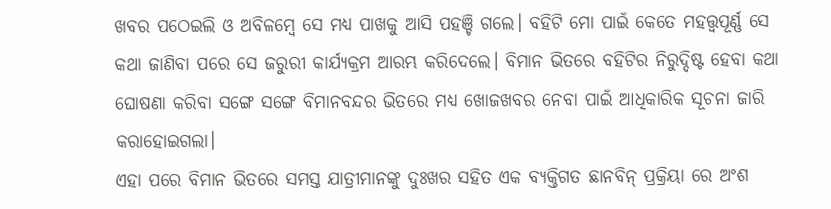ଖବର ପଠେଇଲି ଓ ଅବିଳମ୍ବେ ସେ ମଧ୍ୟ ପାଖକୁ ଆସି ପହଞ୍ଚି ଗଲେ। ବହିଟି ମୋ ପାଇଁ କେତେ ମହତ୍ତ୍ୱପୂର୍ଣ୍ଣ ସେ କଥା ଜାଣିବା ପରେ ସେ ଜରୁରୀ କାର୍ଯ୍ୟକ୍ରମ ଆରମ୍ଭ କରିଦେଲେ। ବିମାନ ଭିତରେ ବହିଟିର ନିରୁଦ୍ଦିଷ୍ଟ ହେବା କଥା ଘୋଷଣା କରିବା ସଙ୍ଗେ ସଙ୍ଗେ ବିମାନବନ୍ଦର ଭିତରେ ମଧ୍ୟ ଖୋଜଖବର ନେବା ପାଇଁ ଆଧିକାରିକ ସୂଚନା ଜାରି କରାହୋଇଗଲା।
ଏହା ପରେ ବିମାନ ଭିତରେ ସମସ୍ତ ଯାତ୍ରୀମାନଙ୍କୁ ଦୁଃଖର ସହିତ ଏକ ବ୍ୟକ୍ତିଗତ ଛାନବିନ୍ ପ୍ରକ୍ରିୟା ରେ ଅଂଶ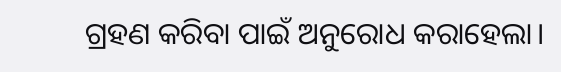ଗ୍ରହଣ କରିବା ପାଇଁ ଅନୁରୋଧ କରାହେଲା।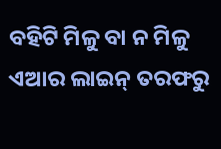ବହିଟି ମିଳୁ ବା ନ ମିଳୁ ଏଆର ଲାଇନ୍ ତରଫରୁ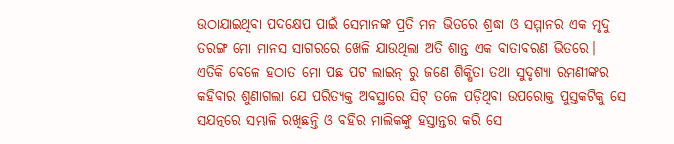ଉଠାଯାଇଥିବା ପଦକ୍ଷେପ ପାଇଁ ସେମାନଙ୍କ ପ୍ରତି ମନ ଭିତରେ ଶ୍ରଦ୍ଧା ଓ ସମ୍ମାନର ଏକ ମୃଦୁ ତରଙ୍ଗ ମୋ ମାନସ ସାଗରରେ ଖେଳି ଯାଉଥିଲା ଅତି ଶାନ୍ତ ଏକ ବାତାବରଣ ଭିତରେ।
ଏତିକି ବେଳେ ହଠାତ ମୋ ପଛ ପଟ ଲାଇନ୍ ରୁ ଜଣେ ଶିକ୍ଷିତା ତଥା ସୁଦୃଶ୍ୟା ରମଣୀଙ୍କର କହିବାର ଶୁଣାଗଲା ଯେ ପରିତ୍ୟକ୍ତ ଅବସ୍ଥାରେ ସିଟ୍ ତଳେ ପଡ଼ିଥିବା ଉପରୋକ୍ତ ପୁସ୍ତକଟିକୁ ସେ ସଯତ୍ନରେ ସମ୍ଭାଳି ରଖିଛନ୍ତି ଓ ବହିର ମାଲିକଙ୍କୁ ହସ୍ତାନ୍ତର କରି ସେ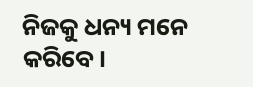ନିଜକୁ ଧନ୍ୟ ମନେ କରିବେ।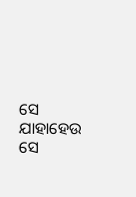ସେ ଯାହାହେଉ ସେ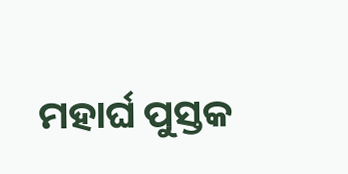ମହାର୍ଘ ପୁସ୍ତକ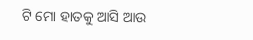ଟି ମୋ ହାତକୁ ଆସି ଆଉ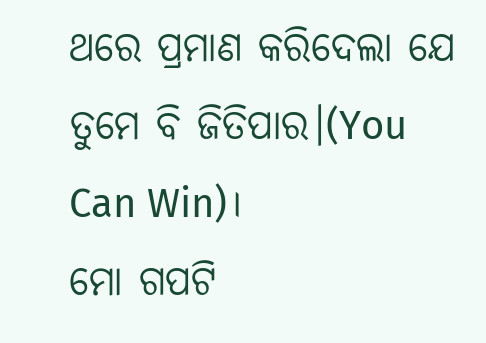ଥରେ ପ୍ରମାଣ କରିଦେଲା ଯେ ତୁମେ ବି ଜିତିପାର।(You Can Win)।
ମୋ ଗପଟି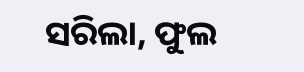ସରିଲା, ଫୁଲ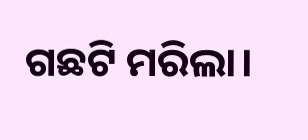ଗଛଟି ମରିଲା।